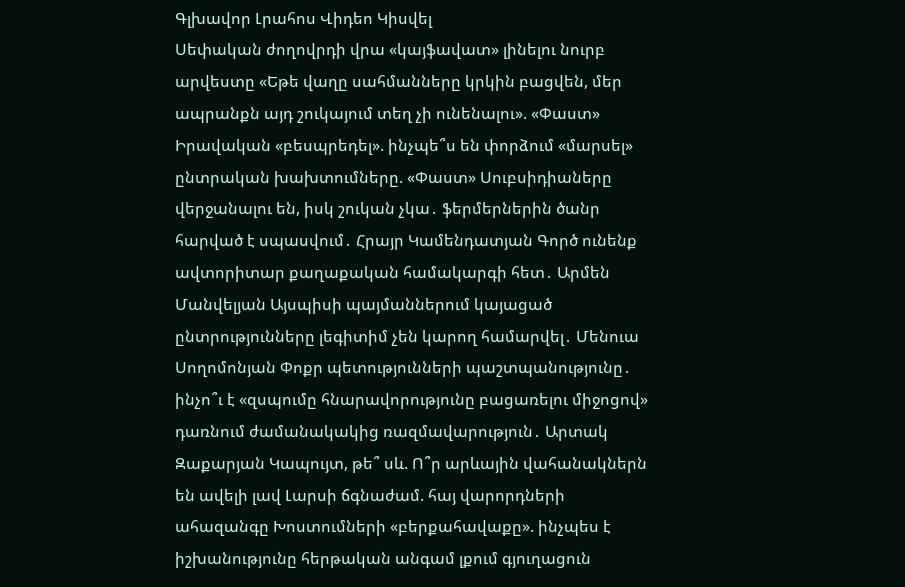Գլխավոր Լրահոս Վիդեո Կիսվել
Սեփական ժողովրդի վրա «կայֆավատ» լինելու նուրբ արվեստը «Եթե վաղը սահմանները կրկին բացվեն, մեր ապրանքն այդ շուկայում տեղ չի ունենալու». «Փաստ» Իրավական «բեսպրեդել». ինչպե՞ս են փորձում «մարսել» ընտրական խախտումները. «Փաստ» Սուբսիդիաները վերջանալու են, իսկ շուկան չկա․ ֆերմերներին ծանր հարված է սպասվում․ Հրայր Կամենդատյան Գործ ունենք ավտորիտար քաղաքական համակարգի հետ․ Արմեն Մանվելյան Այսպիսի պայմաններում կայացած ընտրությունները լեգիտիմ չեն կարող համարվել․ Մենուա Սողոմոնյան Փոքր պետությունների պաշտպանությունը․ ինչո՞ւ է «զսպումը հնարավորությունը բացառելու միջոցով» դառնում ժամանակակից ռազմավարություն․ Արտակ Զաքարյան Կապույտ, թե՞ սև. Ո՞ր արևային վահանակներն են ավելի լավ Լարսի ճգնաժամ. հայ վարորդների ահազանգը Խոստումների «բերքահավաքը». ինչպես է իշխանությունը հերթական անգամ լքում գյուղացուն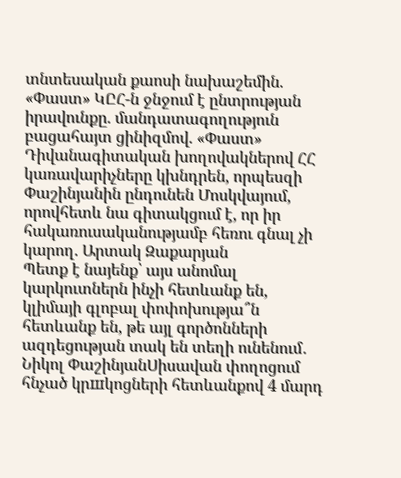տնտեսական քաոսի նախաշեմին. «Փաստ» ԿԸՀ-ն ջնջում է ընտրության իրավունքը. մանդատագողություն բացահայտ ցինիզմով. «Փաստ» Դիվանագիտական խողովակներով ՀՀ կառավարիչները կխնդրեն, որպեսզի Փաշինյանին ընդունեն Մոսկվայում, որովհետև նա գիտակցում է, որ իր հակառուսականությամբ հեռու գնալ չի կարող. Արտակ Զաքարյան
Պետք է նայենք՝ այս անոմալ կարկուտներն ինչի հետևանք են, կլիմայի գլոբալ փոփոխությա՞ն հետևանք են, թե այլ գործոնների ազդեցության տակ են տեղի ունենում․ Նիկոլ ՓաշինյանՍիսավան փողոցում հնչած կրшկոցների հետևանքով 4 մարդ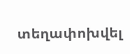տեղափոխվել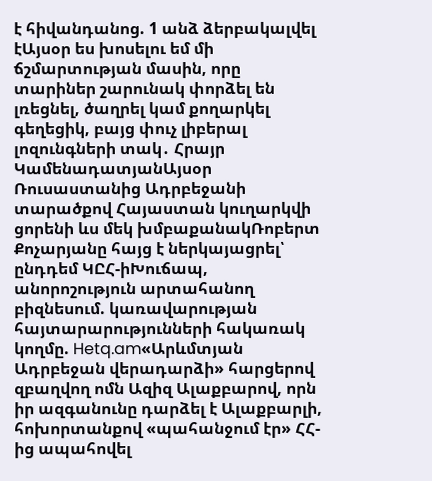է հիվանդանոց. 1 անձ ձերբակալվել էԱյսօր ես խոսելու եմ մի ճշմարտության մասին, որը տարիներ շարունակ փորձել են լռեցնել, ծաղրել կամ քողարկել գեղեցիկ, բայց փուչ լիբերալ լոզունգների տակ․ Հրայր ԿամենադատյանԱյսօր Ռուսաստանից Ադրբեջանի տարածքով Հայաստան կուղարկվի ցորենի ևս մեկ խմբաքանակՌոբերտ Քոչարյանը հայց է ներկայացրել՝ ընդդեմ ԿԸՀ-իԽուճապ, անորոշություն արտահանող բիզնեսում. կառավարության հայտարարությունների հակառակ կողմը. Hetq.am«Արևմտյան Ադրբեջան վերադարձի» հարցերով զբաղվող ոմն Ազիզ Ալաքբարով, որն իր ազգանունը դարձել է Ալաքբարլի, հոխորտանքով «պահանջում էր» ՀՀ-ից ապահովել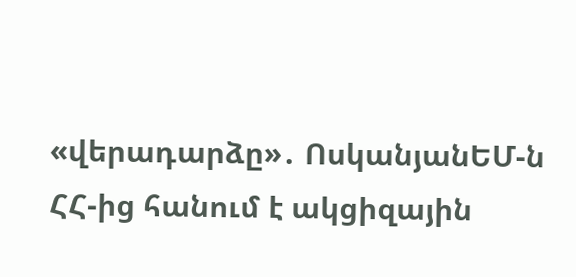«վերադարձը»․ ՈսկանյանԵՄ-ն ՀՀ-ից հանում է ակցիզային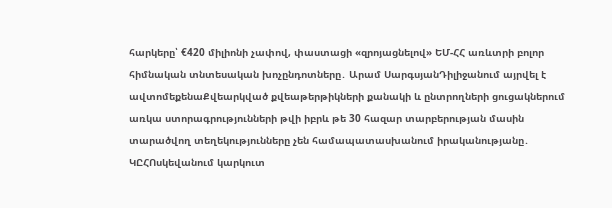հարկերը՝ €420 միլիոնի չափով, փաստացի «զրոյացնելով» ԵՄ-ՀՀ առևտրի բոլոր հիմնական տնտեսական խոչընդոտները․ Արամ ՍարգսյանԴիլիջանում այրվել է ավտոմեքենաՔվեարկված քվեաթերթիկների քանակի և ընտրողների ցուցակներում առկա ստորագրությունների թվի իբրև թե 30 հազար տարբերության մասին տարածվող տեղեկությունները չեն համապատասխանում իրականությանը․ ԿԸՀՈսկեվանում կարկուտ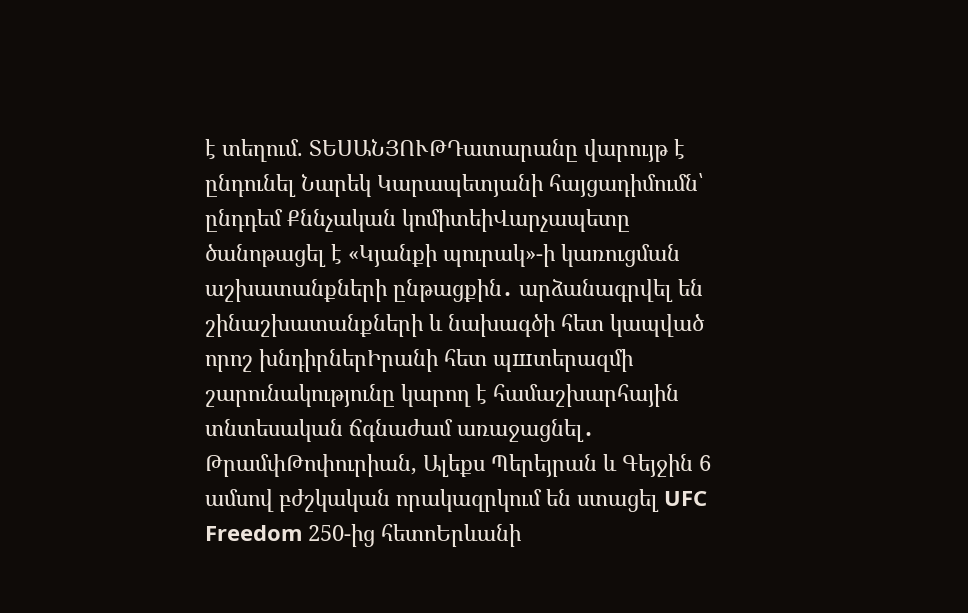է տեղում. ՏԵՍԱՆՅՈՒԹԴատարանը վարույթ է ընդունել Նարեկ Կարապետյանի հայցադիմումն՝ ընդդեմ Քննչական կոմիտեիՎարչապետը ծանոթացել է «Կյանքի պուրակ»-ի կառուցման աշխատանքների ընթացքին․ արձանագրվել են շինաշխատանքների և նախագծի հետ կապված որոշ խնդիրներԻրանի հետ պшտերազմի շարունակությունը կարող է համաշխարհային տնտեսական ճգնաժամ առաջացնել․ ԹրամփԹոփուրիան, Ալեքս Պերեյրան և Գեյջին 6 ամսով բժշկական որակազրկում են ստացել UFC Freedom 250-ից հետոԵրևանի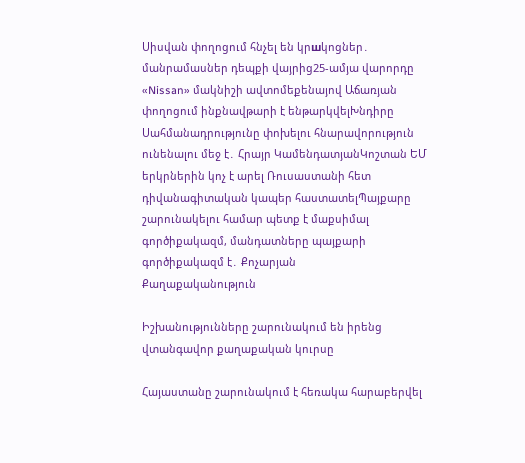Սիսվան փողոցում հնչել են կրшկոցներ․ մանրամասներ դեպքի վայրից25-ամյա վարորդը «Nissan» մակնիշի ավտոմեքենայով Աճառյան փողոցում ինքնավթարի է ենթարկվելԽնդիրը Սահմանադրությունը փոխելու հնարավորություն ունենալու մեջ է․ Հրայր ԿամենդատյանԿոշտան ԵՄ երկրներին կոչ է արել Ռուսաստանի հետ դիվանագիտական կապեր հաստատելՊայքարը շարունակելու համար պետք է մաքսիմալ գործիքակազմ, մանդատները պայքարի գործիքակազմ է․ Քոչարյան
Քաղաքականություն

Իշխանությունները շարունակում են իրենց վտանգավոր քաղաքական կուրսը

Հայաստանը շարունակում է հեռակա հարաբերվել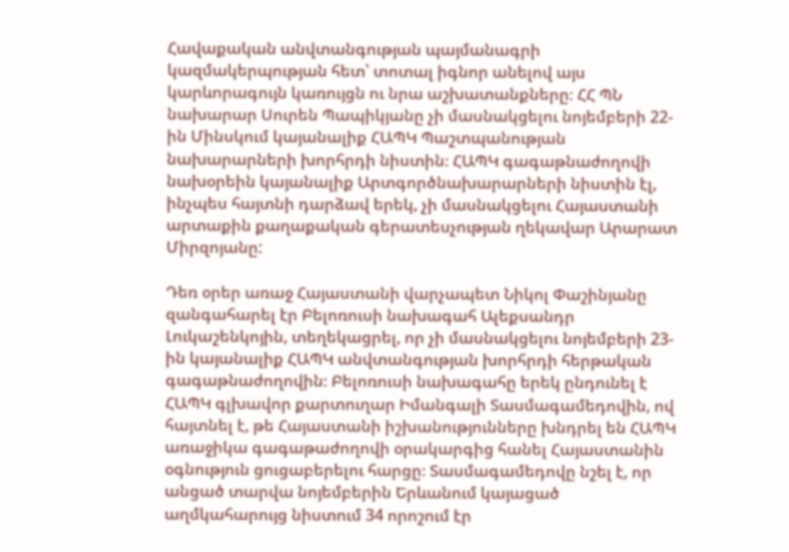Հավաքական անվտանգության պայմանագրի կազմակերպության հետ՝ տոտալ իգնոր անելով այս կարևորագույն կառույցն ու նրա աշխատանքները։ ՀՀ ՊՆ նախարար Սուրեն Պապիկյանը չի մասնակցելու նոյեմբերի 22-ին Մինսկում կայանալիք ՀԱՊԿ Պաշտպանության նախարարների խորհրդի նիստին։ ՀԱՊԿ գագաթնաժողովի նախօրեին կայանալիք Արտգործնախարարների նիստին էլ, ինչպես հայտնի դարձավ երեկ, չի մասնակցելու Հայաստանի արտաքին քաղաքական գերատեսչության ղեկավար Արարատ Միրզոյանը:

Դեռ օրեր առաջ Հայաստանի վարչապետ Նիկոլ Փաշինյանը զանգահարել էր Բելոռուսի նախագահ Ալեքսանդր Լուկաշենկոյին, տեղեկացրել, որ չի մասնակցելու նոյեմբերի 23-ին կայանալիք ՀԱՊԿ անվտանգության խորհրդի հերթական գագաթնաժողովին։ Բելոռուսի նախագահը երեկ ընդունել է ՀԱՊԿ գլխավոր քարտուղար Իմանգալի Տասմագամեդովին, ով հայտնել է, թե Հայաստանի իշխանությունները խնդրել են ՀԱՊԿ առաջիկա գագաթաժողովի օրակարգից հանել Հայաստանին օգնություն ցուցաբերելու հարցը։ Տասմագամեդովը նշել է, որ անցած տարվա նոյեմբերին Երևանում կայացած աղմկահարույց նիստում 34 որոշում էր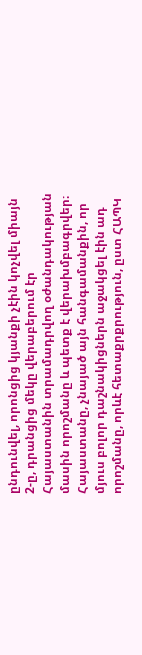ընդունվել, որոնցից կյանքի չէին կոչվել միայն 2-ը, դրանցից մեկը վերաբերում էր Հայաստանին տրամադրվող օժանդակության մասին որոշմանը և պետք է վերախմբագրվեր։ Հայաստանը, չնայած այն հանգամանքին, որ մյուս բոլոր դաշնակիցներն աջակցել էին ադ որոշմանը, որևէ հետաքրքրություն, ըստ ՀԱՊԿ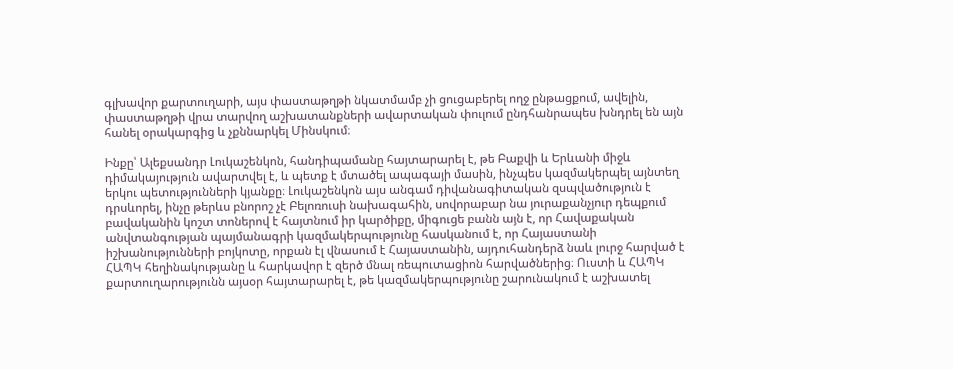գլխավոր քարտուղարի, այս փաստաթղթի նկատմամբ չի ցուցաբերել ողջ ընթացքում, ավելին, փաստաթղթի վրա տարվող աշխատանքների ավարտական փուլում ընդհանրապես խնդրել են այն հանել օրակարգից և չքննարկել Մինսկում։

Ինքը՝ Ալեքսանդր Լուկաշենկոն, հանդիպամանը հայտարարել է, թե Բաքվի և Երևանի միջև դիմակայություն ավարտվել է, և պետք է մտածել ապագայի մասին, ինչպես կազմակերպել այնտեղ երկու պետությունների կյանքը։ Լուկաշենկոն այս անգամ դիվանագիտական զսպվածություն է դրսևորել, ինչը թերևս բնորոշ չէ Բելոռուսի նախագահին, սովորաբար նա յուրաքանչյուր դեպքում բավականին կոշտ տոներով է հայտնում իր կարծիքը, միգուցե բանն այն է, որ Հավաքական անվտանգության պայմանագրի կազմակերպությունը հասկանում է, որ Հայաստանի իշխանությունների բոյկոտը, որքան էլ վնասում է Հայաստանին, այդուհանդերձ նաև լուրջ հարված է ՀԱՊԿ հեղինակությանը և հարկավոր է զերծ մնալ ռեպուտացիոն հարվածներից։ Ուստի և ՀԱՊԿ քարտուղարությունն այսօր հայտարարել է, թե կազմակերպությունը շարունակում է աշխատել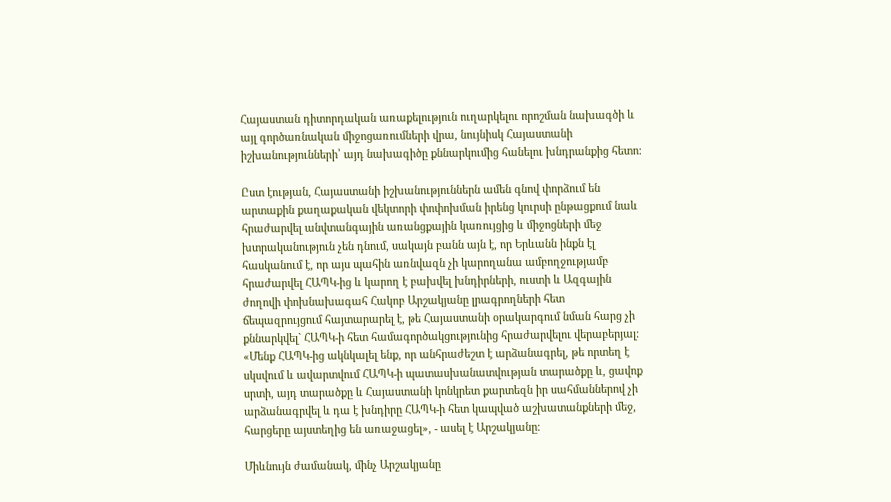Հայաստան դիտորդական առաքելություն ուղարկելու որոշման նախագծի և այլ գործառնական միջոցառումների վրա, նույնիսկ Հայաստանի իշխանությունների՝ այդ նախագիծը քննարկումից հանելու խնդրանքից հետո։

Ըստ էության, Հայաստանի իշխանություններն ամեն գնով փորձում են արտաքին քաղաքական վեկտորի փոփոխման իրենց կուրսի ընթացքում նաև հրաժարվել անվտանգային առանցքային կառույցից և միջոցների մեջ խտրականություն չեն դնում, սակայն բանն այն է, որ Երևանն ինքն էլ հասկանում է, որ այս պահին առնվազն չի կարողանա ամբողջությամբ հրաժարվել ՀԱՊԿ-ից և կարող է բախվել խնդիրների, ուստի և Ազգային ժողովի փոխնախագահ Հակոբ Արշակյանը լրագրողների հետ ճեպազրույցում հայտարարել է, թե Հայաստանի օրակարգում նման հարց չի քննարկվել` ՀԱՊԿ-ի հետ համագործակցությունից հրաժարվելու վերաբերյալ։ «Մենք ՀԱՊԿ-ից ակնկալել ենք, որ անհրաժեշտ է արձանագրել, թե որտեղ է սկսվում և ավարտվում ՀԱՊԿ-ի պատասխանատվության տարածքը և, ցավոք սրտի, այդ տարածքը և Հայաստանի կոնկրետ քարտեզն իր սահմաններով չի արձանագրվել և դա է խնդիրը ՀԱՊԿ-ի հետ կապված աշխատանքների մեջ, հարցերը այստեղից են առաջացել», - ասել է Արշակյանը։

Միևնույն ժամանակ, մինչ Արշակյանը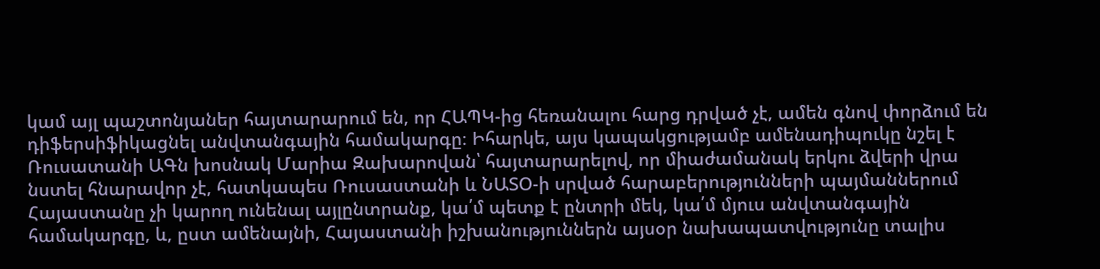կամ այլ պաշտոնյաներ հայտարարում են, որ ՀԱՊԿ-ից հեռանալու հարց դրված չէ, ամեն գնով փորձում են դիֆերսիֆիկացնել անվտանգային համակարգը։ Իհարկե, այս կապակցությամբ ամենադիպուկը նշել է Ռուսատանի ԱԳն խոսնակ Մարիա Զախարովան՝ հայտարարելով, որ միաժամանակ երկու ձվերի վրա նստել հնարավոր չէ, հատկապես Ռուսաստանի և ՆԱՏՕ-ի սրված հարաբերությունների պայմաններում Հայաստանը չի կարող ունենալ այլընտրանք, կա՛մ պետք է ընտրի մեկ, կա՛մ մյուս անվտանգային համակարգը, և, ըստ ամենայնի, Հայաստանի իշխանություններն այսօր նախապատվությունը տալիս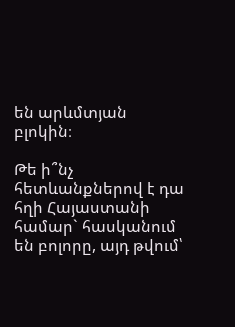են արևմտյան բլոկին։

Թե ի՞նչ հետևանքներով է դա հղի Հայաստանի համար` հասկանում են բոլորը, այդ թվում՝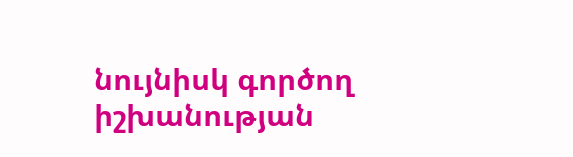նույնիսկ գործող իշխանության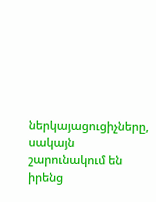ներկայացուցիչները, սակայն շարունակում են իրենց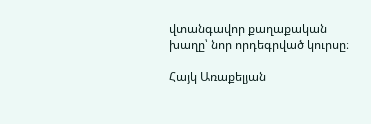վտանգավոր քաղաքական խաղը՝ նոր որդեգրված կուրսը։

Հայկ Առաքելյան